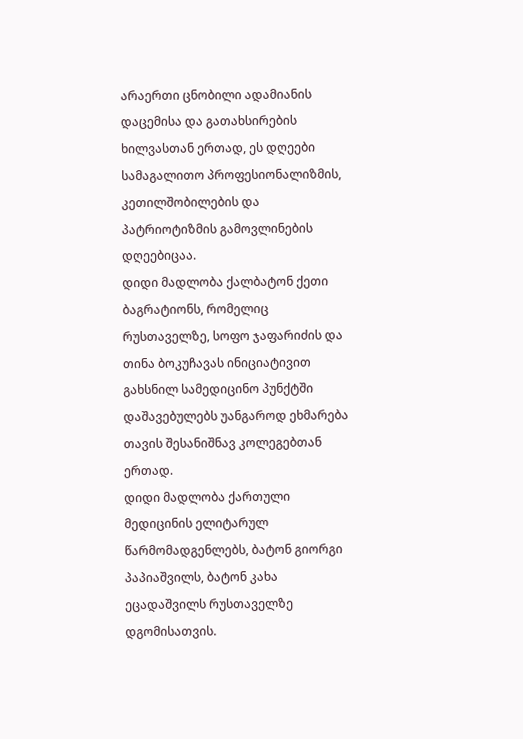არაერთი ცნობილი ადამიანის დაცემისა და გათახსირების ხილვასთან ერთად, ეს დღეები სამაგალითო პროფესიონალიზმის, კეთილშობილების და პატრიოტიზმის გამოვლინების დღეებიცაა.
დიდი მადლობა ქალბატონ ქეთი ბაგრატიონს, რომელიც რუსთაველზე, სოფო ჯაფარიძის და თინა ბოკუჩავას ინიციატივით გახსნილ სამედიცინო პუნქტში დაშავებულებს უანგაროდ ეხმარება თავის შესანიშნავ კოლეგებთან ერთად.
დიდი მადლობა ქართული მედიცინის ელიტარულ წარმომადგენლებს, ბატონ გიორგი პაპიაშვილს, ბატონ კახა ეცადაშვილს რუსთაველზე დგომისათვის.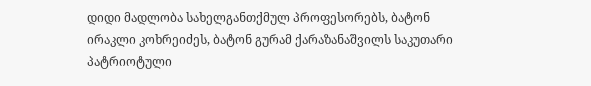დიდი მადლობა სახელგანთქმულ პროფესორებს, ბატონ ირაკლი კოხრეიძეს, ბატონ გურამ ქარაზანაშვილს საკუთარი პატრიოტული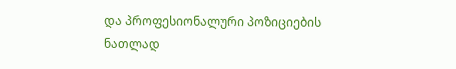და პროფესიონალური პოზიციების ნათლად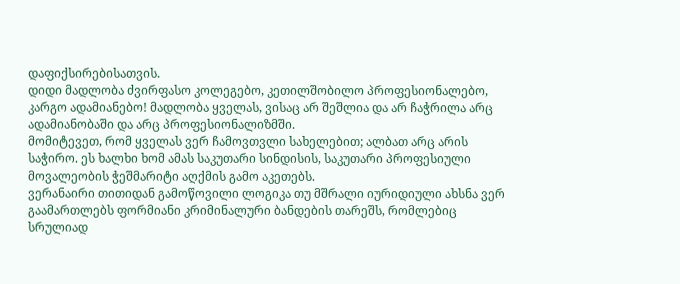დაფიქსირებისათვის.
დიდი მადლობა ძვირფასო კოლეგებო, კეთილშობილო პროფესიონალებო, კარგო ადამიანებო! მადლობა ყველას, ვისაც არ შეშლია და არ ჩაჭრილა არც ადამიანობაში და არც პროფესიონალიზმში.
მომიტევეთ, რომ ყველას ვერ ჩამოვთვლი სახელებით; ალბათ არც არის საჭირო. ეს ხალხი ხომ ამას საკუთარი სინდისის, საკუთარი პროფესიული მოვალეობის ჭეშმარიტი აღქმის გამო აკეთებს.
ვერანაირი თითიდან გამოწოვილი ლოგიკა თუ მშრალი იურიდიული ახსნა ვერ გაამართლებს ფორმიანი კრიმინალური ბანდების თარეშს, რომლებიც სრულიად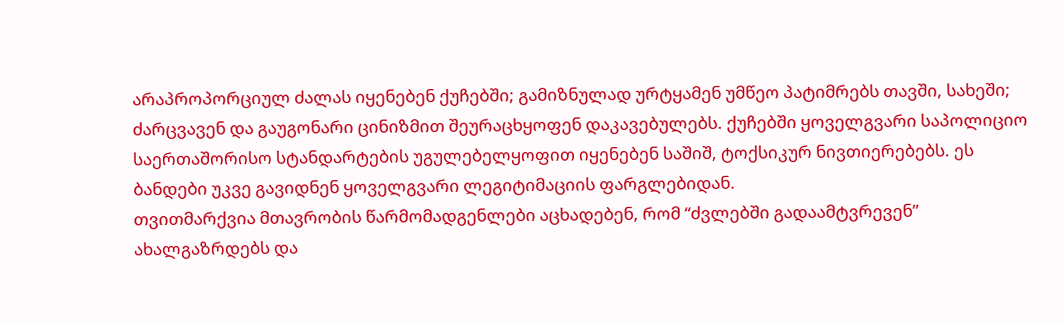არაპროპორციულ ძალას იყენებენ ქუჩებში; გამიზნულად ურტყამენ უმწეო პატიმრებს თავში, სახეში; ძარცვავენ და გაუგონარი ცინიზმით შეურაცხყოფენ დაკავებულებს. ქუჩებში ყოველგვარი საპოლიციო საერთაშორისო სტანდარტების უგულებელყოფით იყენებენ საშიშ, ტოქსიკურ ნივთიერებებს. ეს ბანდები უკვე გავიდნენ ყოველგვარი ლეგიტიმაციის ფარგლებიდან.
თვითმარქვია მთავრობის წარმომადგენლები აცხადებენ, რომ “ძვლებში გადაამტვრევენ” ახალგაზრდებს და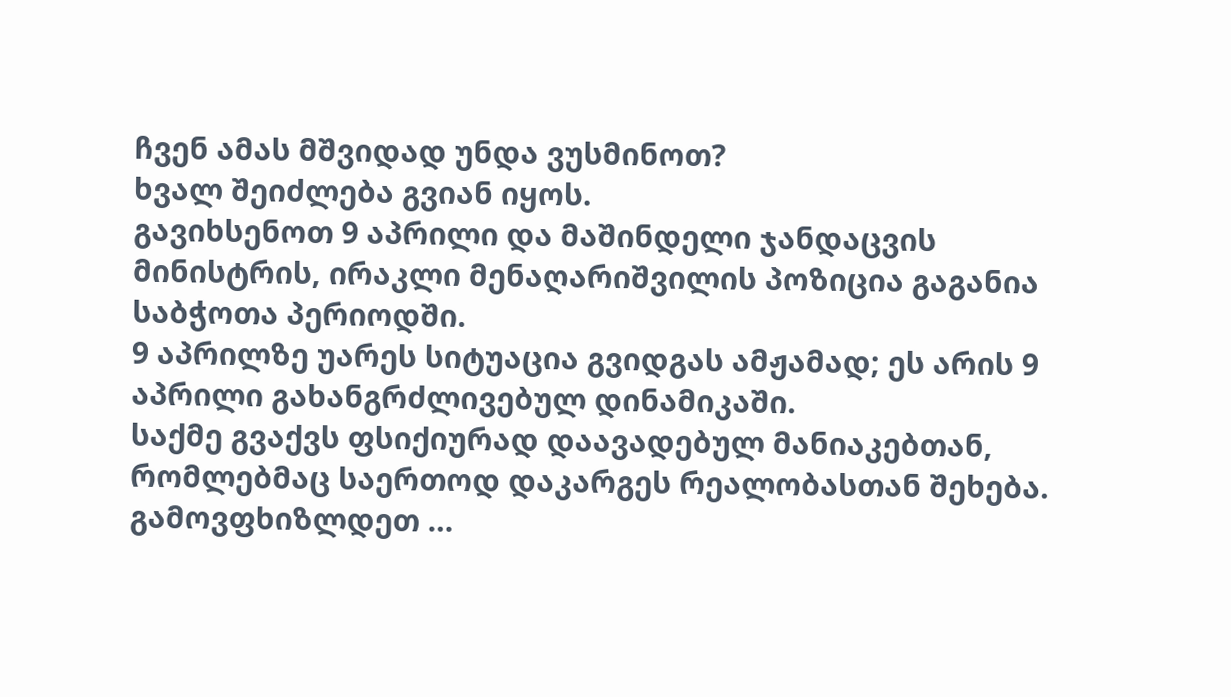ჩვენ ამას მშვიდად უნდა ვუსმინოთ?
ხვალ შეიძლება გვიან იყოს.
გავიხსენოთ 9 აპრილი და მაშინდელი ჯანდაცვის მინისტრის, ირაკლი მენაღარიშვილის პოზიცია გაგანია საბჭოთა პერიოდში.
9 აპრილზე უარეს სიტუაცია გვიდგას ამჟამად; ეს არის 9 აპრილი გახანგრძლივებულ დინამიკაში.
საქმე გვაქვს ფსიქიურად დაავადებულ მანიაკებთან, რომლებმაც საერთოდ დაკარგეს რეალობასთან შეხება.
გამოვფხიზლდეთ …